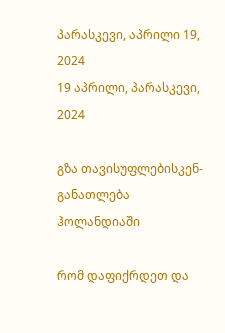პარასკევი, აპრილი 19, 2024
19 აპრილი, პარასკევი, 2024

გზა თავისუფლებისკენ-განათლება ჰოლანდიაში

რომ დაფიქრდეთ და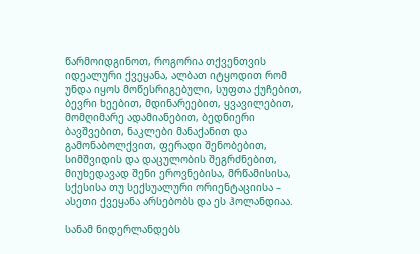წარმოიდგინოთ, როგორია თქვენთვის იდეალური ქვეყანა, ალბათ იტყოდით რომ უნდა იყოს მოწესრიგებული, სუფთა ქუჩებით, ბევრი ხეებით, მდინარეებით, ყვავილებით, მომღიმარე ადამიანებით, ბედნიერი ბავშვებით, ნაკლები მანაქანით და გამონაბოლქვით, ფერადი შენობებით, სიმშვიდის და დაცულობის შეგრძნებით, მიუხედავად შენი ეროვნებისა, მრწამისისა,  სქესისა თუ სექსუალური ორიენტაციისა – ასეთი ქვეყანა არსებობს და ეს ჰოლანდიაა.

სანამ ნიდერლანდებს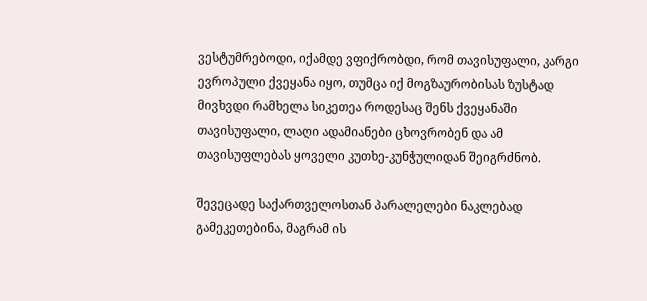ვესტუმრებოდი, იქამდე ვფიქრობდი, რომ თავისუფალი, კარგი ევროპული ქვეყანა იყო, თუმცა იქ მოგზაურობისას ზუსტად მივხვდი რამხელა სიკეთეა როდესაც შენს ქვეყანაში თავისუფალი, ლაღი ადამიანები ცხოვრობენ და ამ თავისუფლებას ყოველი კუთხე-კუნჭულიდან შეიგრძნობ.

შევეცადე საქართველოსთან პარალელები ნაკლებად გამეკეთებინა, მაგრამ ის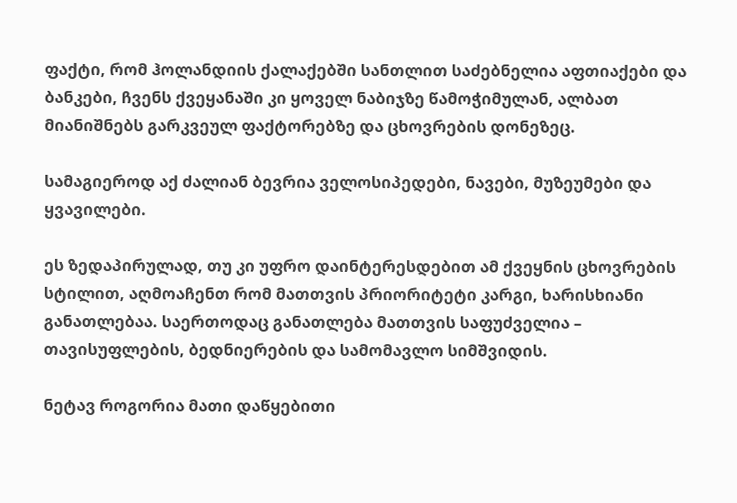ფაქტი, რომ ჰოლანდიის ქალაქებში სანთლით საძებნელია აფთიაქები და ბანკები, ჩვენს ქვეყანაში კი ყოველ ნაბიჯზე წამოჭიმულან, ალბათ მიანიშნებს გარკვეულ ფაქტორებზე და ცხოვრების დონეზეც.

სამაგიეროდ აქ ძალიან ბევრია ველოსიპედები, ნავები, მუზეუმები და ყვავილები.

ეს ზედაპირულად, თუ კი უფრო დაინტერესდებით ამ ქვეყნის ცხოვრების სტილით, აღმოაჩენთ რომ მათთვის პრიორიტეტი კარგი, ხარისხიანი განათლებაა. საერთოდაც განათლება მათთვის საფუძველია – თავისუფლების, ბედნიერების და სამომავლო სიმშვიდის.

ნეტავ როგორია მათი დაწყებითი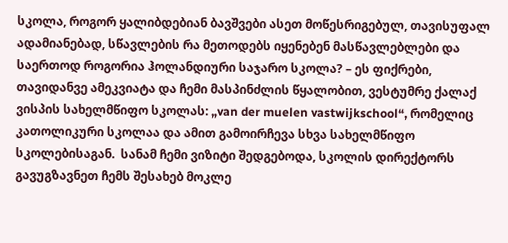სკოლა, როგორ ყალიბდებიან ბავშვები ასეთ მოწესრიგებულ, თავისუფალ ადამიანებად, სწავლების რა მეთოდებს იყენებენ მასწავლებლები და საერთოდ როგორია ჰოლანდიური საჯარო სკოლა? – ეს ფიქრები, თავიდანვე ამეკვიატა და ჩემი მასპინძლის წყალობით, ვესტუმრე ქალაქ ვისპის სახელმწიფო სკოლას: „van der muelen vastwijkschool“, რომელიც კათოლიკური სკოლაა და ამით გამოირჩევა სხვა სახელმწიფო სკოლებისაგან.  სანამ ჩემი ვიზიტი შედგებოდა, სკოლის დირექტორს  გავუგზავნეთ ჩემს შესახებ მოკლე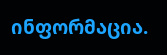ინფორმაცია.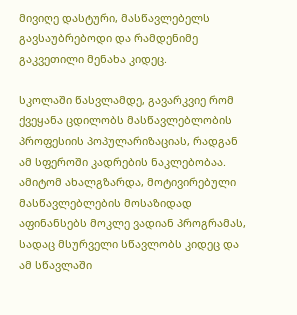მივიღე დასტური, მასწავლებელს გავსაუბრებოდი და რამდენიმე გაკვეთილი მენახა კიდეც.

სკოლაში წასვლამდე, გავარკვიე რომ ქვეყანა ცდილობს მასწავლებლობის პროფესიის პოპულარიზაციას, რადგან ამ სფეროში კადრების ნაკლებობაა. ამიტომ ახალგზარდა, მოტივირებული მასწავლებლების მოსაზიდად აფინანსებს მოკლე ვადიან პროგრამას, სადაც მსურველი სწავლობს კიდეც და ამ სწავლაში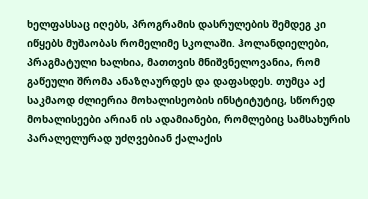ხელფასსაც იღებს, პროგრამის დასრულების შემდეგ კი იწყებს მუშაობას რომელიმე სკოლაში. ჰოლანდიელები, პრაგმატული ხალხია, მათთვის მნიშვნელოვანია, რომ გაწეული შრომა ანაზღაურდეს და დაფასდეს. თუმცა აქ საკმაოდ ძლიერია მოხალისეობის ინსტიტუტიც, სწორედ მოხალისეები არიან ის ადამიანები, რომლებიც სამსახურის პარალელურად უძღვებიან ქალაქის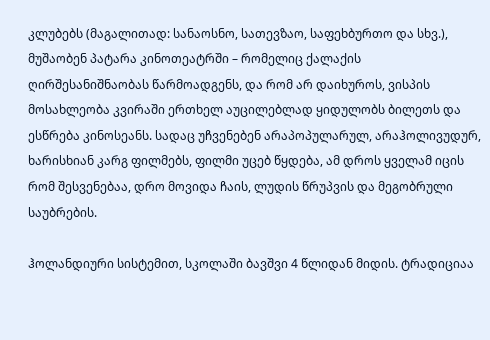კლუბებს (მაგალითად: სანაოსნო, სათევზაო, საფეხბურთო და სხვ.),  მუშაობენ პატარა კინოთეატრში – რომელიც ქალაქის ღირშესანიშნაობას წარმოადგენს, და რომ არ დაიხუროს, ვისპის მოსახლეობა კვირაში ერთხელ აუცილებლად ყიდულობს ბილეთს და ესწრება კინოსეანს. სადაც უჩვენებენ არაპოპულარულ, არაჰოლივუდურ, ხარისხიან კარგ ფილმებს, ფილმი უცებ წყდება, ამ დროს ყველამ იცის რომ შესვენებაა, დრო მოვიდა ჩაის, ლუდის წრუპვის და მეგობრული საუბრების.

ჰოლანდიური სისტემით, სკოლაში ბავშვი 4 წლიდან მიდის. ტრადიციაა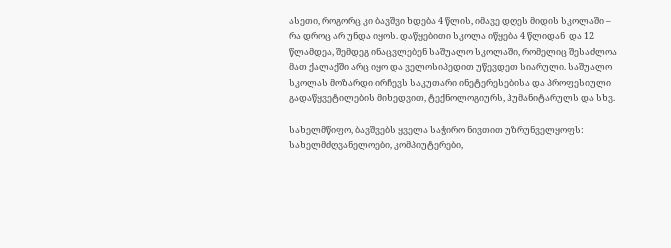ასეთი, როგორც კი ბავშვი ხდება 4 წლის, იმავე დღეს მიდის სკოლაში – რა დროც არ უნდა იყოს. დაწყებითი სკოლა იწყება 4 წლიდან  და 12 წლამდეა, შემდეგ ინაცვლებენ საშუალო სკოლაში, რომელიც შესაძლოა მათ ქალაქში არც იყო და ველოსიპედით უწევდეთ სიარული. საშუალო სკოლას მოზარდი ირჩევს საკუთარი ინეტერესებისა და პროფესიული გადაწყვეტილების მიხედვით, ტექნოლოგიურს, ჰუმანიტარულს და სხვ.

სახელმწიფო, ბავშვებს ყველა საჭირო ნივთით უზრუნველყოფს: სახელმძღვანელოები, კომპიუტერები,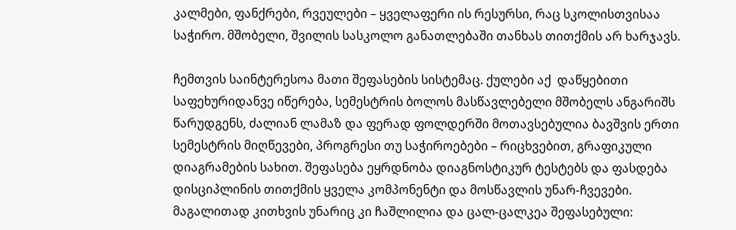კალმები, ფანქრები, რვეულები – ყველაფერი ის რესურსი, რაც სკოლისთვისაა საჭირო. მშობელი, შვილის სასკოლო განათლებაში თანხას თითქმის არ ხარჯავს.

ჩემთვის საინტერესოა მათი შეფასების სისტემაც. ქულები აქ  დაწყებითი საფეხურიდანვე იწერება, სემესტრის ბოლოს მასწავლებელი მშობელს ანგარიშს წარუდგენს, ძალიან ლამაზ და ფერად ფოლდერში მოთავსებულია ბავშვის ერთი სემესტრის მიღწევები, პროგრესი თუ საჭიროებები – რიცხვებით, გრაფიკული დიაგრამების სახით. შეფასება ეყრდნობა დიაგნოსტიკურ ტესტებს და ფასდება დისციპლინის თითქმის ყველა კომპონენტი და მოსწავლის უნარ-ჩვევები. მაგალითად კითხვის უნარიც კი ჩაშლილია და ცალ-ცალკეა შეფასებული: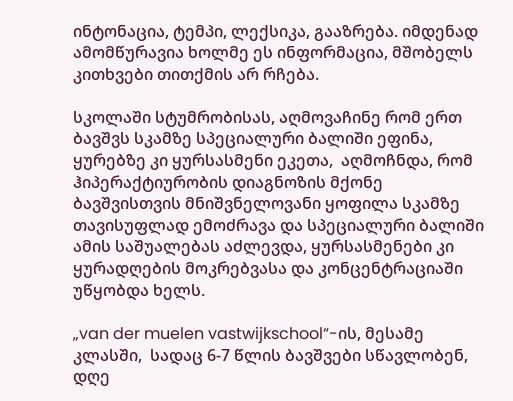ინტონაცია, ტემპი, ლექსიკა, გააზრება. იმდენად ამომწურავია ხოლმე ეს ინფორმაცია, მშობელს კითხვები თითქმის არ რჩება.

სკოლაში სტუმრობისას, აღმოვაჩინე რომ ერთ ბავშვს სკამზე სპეციალური ბალიში ეფინა, ყურებზე კი ყურსასმენი ეკეთა,  აღმოჩნდა, რომ  ჰიპერაქტიურობის დიაგნოზის მქონე ბავშვისთვის მნიშვნელოვანი ყოფილა სკამზე თავისუფლად ემოძრავა და სპეციალური ბალიში ამის საშუალებას აძლევდა, ყურსასმენები კი ყურადღების მოკრებვასა და კონცენტრაციაში უწყობდა ხელს.

„van der muelen vastwijkschool“-ის, მესამე კლასში,  სადაც 6-7 წლის ბავშვები სწავლობენ, დღე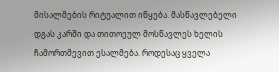მისალმების რიტუალით იწყება. მასწავლებელი დგას კარში და თითოეულ მოსწავლეს ხელის ჩამორთმევით ესალმება. როდესაც ყველა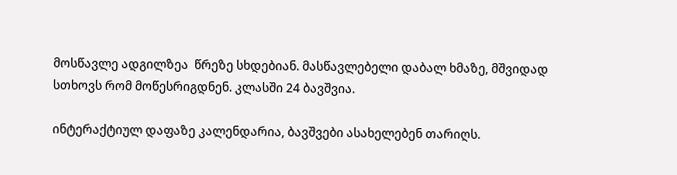მოსწავლე ადგილზეა  წრეზე სხდებიან. მასწავლებელი დაბალ ხმაზე, მშვიდად სთხოვს რომ მოწესრიგდნენ. კლასში 24 ბავშვია.

ინტერაქტიულ დაფაზე კალენდარია, ბავშვები ასახელებენ თარიღს.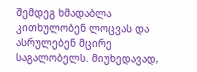შემდეგ ხმადაბლა კითხულობენ ლოცვას და ასრულებენ მცირე საგალობელს. მიუხედავად,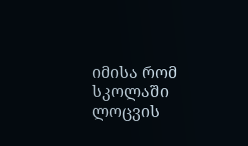იმისა რომ სკოლაში ლოცვის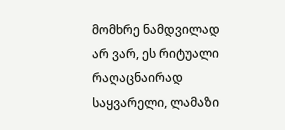მომხრე ნამდვილად არ ვარ, ეს რიტუალი რაღაცნაირად საყვარელი, ლამაზი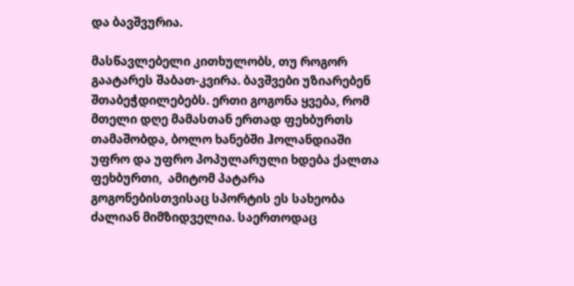და ბავშვურია.

მასწავლებელი კითხულობს, თუ როგორ გაატარეს შაბათ-კვირა. ბავშვები უზიარებენ შთაბეჭდილებებს. ერთი გოგონა ყვება, რომ მთელი დღე მამასთან ერთად ფეხბურთს თამაშობდა, ბოლო ხანებში ჰოლანდიაში უფრო და უფრო პოპულარული ხდება ქალთა ფეხბურთი,  ამიტომ პატარა გოგონებისთვისაც სპორტის ეს სახეობა ძალიან მიმზიდველია. საერთოდაც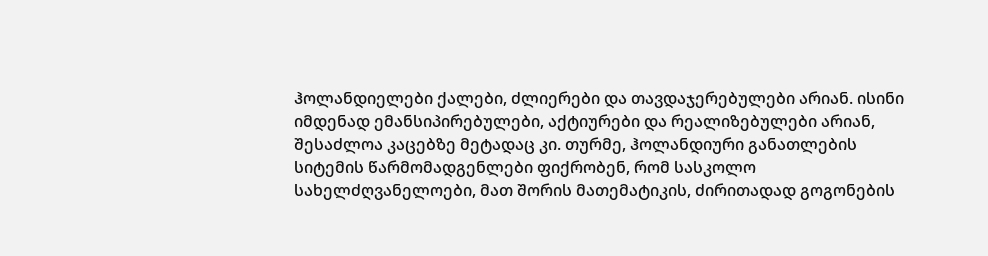ჰოლანდიელები ქალები, ძლიერები და თავდაჯერებულები არიან. ისინი იმდენად ემანსიპირებულები, აქტიურები და რეალიზებულები არიან, შესაძლოა კაცებზე მეტადაც კი. თურმე, ჰოლანდიური განათლების სიტემის წარმომადგენლები ფიქრობენ, რომ სასკოლო სახელძღვანელოები, მათ შორის მათემატიკის, ძირითადად გოგონების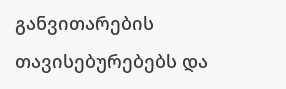განვითარების თავისებურებებს და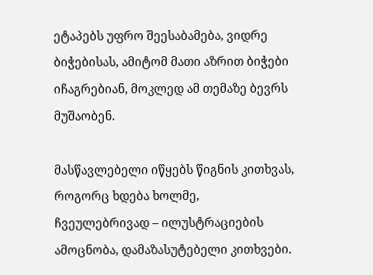ეტაპებს უფრო შეესაბამება, ვიდრე ბიჭებისას, ამიტომ მათი აზრით ბიჭები იჩაგრებიან, მოკლედ ამ თემაზე ბევრს მუშაობენ.

მასწავლებელი იწყებს წიგნის კითხვას, როგორც ხდება ხოლმე, ჩვეულებრივად – ილუსტრაციების ამოცნობა, დამაზასუტებელი კითხვები.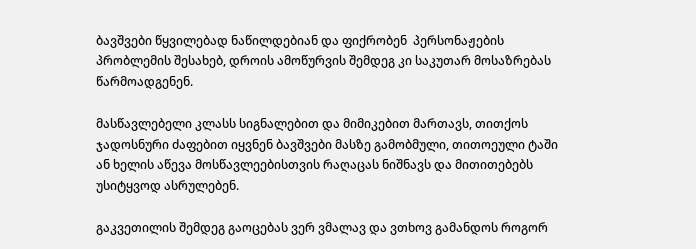ბავშვები წყვილებად ნაწილდებიან და ფიქრობენ  პერსონაჟების პრობლემის შესახებ, დროის ამოწურვის შემდეგ კი საკუთარ მოსაზრებას წარმოადგენენ.

მასწავლებელი კლასს სიგნალებით და მიმიკებით მართავს, თითქოს ჯადოსნური ძაფებით იყვნენ ბავშვები მასზე გამობმული, თითოეული ტაში ან ხელის აწევა მოსწავლეებისთვის რაღაცას ნიშნავს და მითითებებს უსიტყვოდ ასრულებენ.

გაკვეთილის შემდეგ გაოცებას ვერ ვმალავ და ვთხოვ გამანდოს როგორ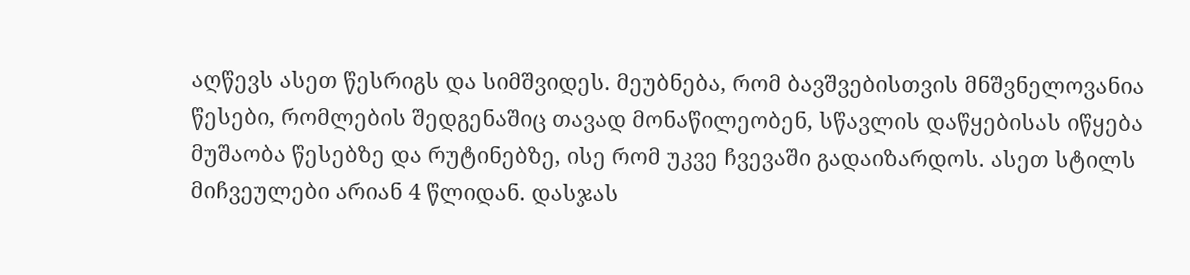აღწევს ასეთ წესრიგს და სიმშვიდეს. მეუბნება, რომ ბავშვებისთვის მნშვნელოვანია წესები, რომლების შედგენაშიც თავად მონაწილეობენ, სწავლის დაწყებისას იწყება მუშაობა წესებზე და რუტინებზე, ისე რომ უკვე ჩვევაში გადაიზარდოს. ასეთ სტილს მიჩვეულები არიან 4 წლიდან. დასჯას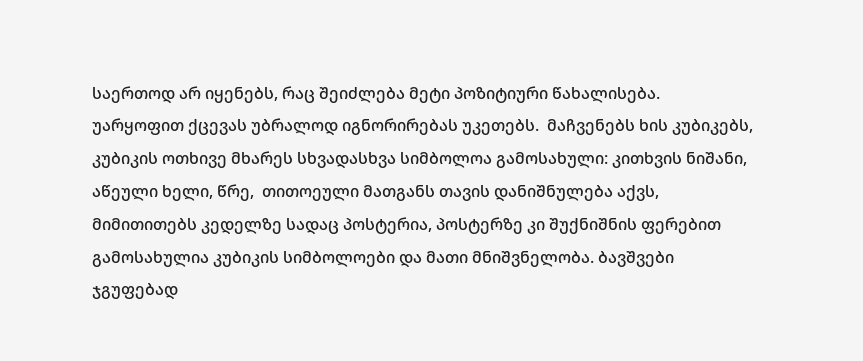საერთოდ არ იყენებს, რაც შეიძლება მეტი პოზიტიური წახალისება. უარყოფით ქცევას უბრალოდ იგნორირებას უკეთებს.  მაჩვენებს ხის კუბიკებს, კუბიკის ოთხივე მხარეს სხვადასხვა სიმბოლოა გამოსახული: კითხვის ნიშანი, აწეული ხელი, წრე,  თითოეული მათგანს თავის დანიშნულება აქვს, მიმითითებს კედელზე სადაც პოსტერია, პოსტერზე კი შუქნიშნის ფერებით გამოსახულია კუბიკის სიმბოლოები და მათი მნიშვნელობა. ბავშვები ჯგუფებად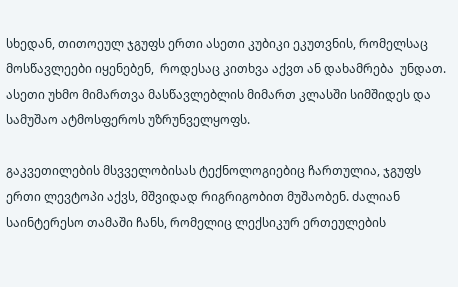სხედან, თითოეულ ჯგუფს ერთი ასეთი კუბიკი ეკუთვნის, რომელსაც მოსწავლეები იყენებენ,  როდესაც კითხვა აქვთ ან დახამრება  უნდათ. ასეთი უხმო მიმართვა მასწავლებლის მიმართ კლასში სიმშიდეს და სამუშაო ატმოსფეროს უზრუნველყოფს.

გაკვეთილების მსვველობისას ტექნოლოგიებიც ჩართულია, ჯგუფს ერთი ლევტოპი აქვს, მშვიდად რიგრიგობით მუშაობენ. ძალიან საინტერესო თამაში ჩანს, რომელიც ლექსიკურ ერთეულების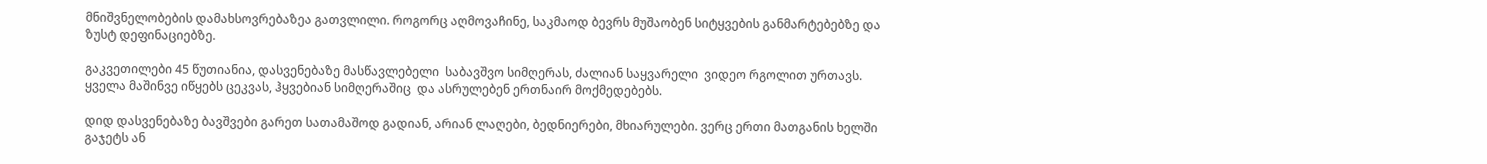მნიშვნელობების დამახსოვრებაზეა გათვლილი. როგორც აღმოვაჩინე, საკმაოდ ბევრს მუშაობენ სიტყვების განმარტებებზე და ზუსტ დეფინაციებზე.

გაკვეთილები 45 წუთიანია, დასვენებაზე მასწავლებელი  საბავშვო სიმღერას, ძალიან საყვარელი  ვიდეო რგოლით ურთავს. ყველა მაშინვე იწყებს ცეკვას, ჰყვებიან სიმღერაშიც  და ასრულებენ ერთნაირ მოქმედებებს.

დიდ დასვენებაზე ბავშვები გარეთ სათამაშოდ გადიან, არიან ლაღები, ბედნიერები, მხიარულები. ვერც ერთი მათგანის ხელში გაჯეტს ან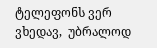ტელეფონს ვერ ვხედავ,  უბრალოდ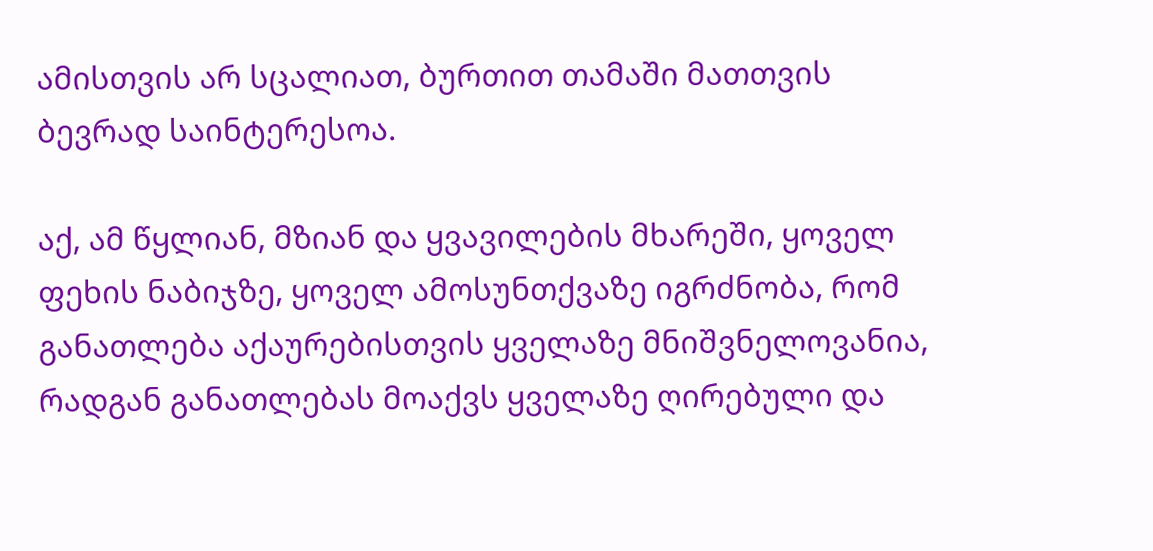ამისთვის არ სცალიათ, ბურთით თამაში მათთვის ბევრად საინტერესოა.

აქ, ამ წყლიან, მზიან და ყვავილების მხარეში, ყოველ ფეხის ნაბიჯზე, ყოველ ამოსუნთქვაზე იგრძნობა, რომ განათლება აქაურებისთვის ყველაზე მნიშვნელოვანია, რადგან განათლებას მოაქვს ყველაზე ღირებული და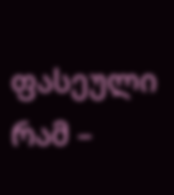ფასეული რამ –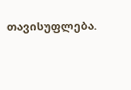თავისუფლება.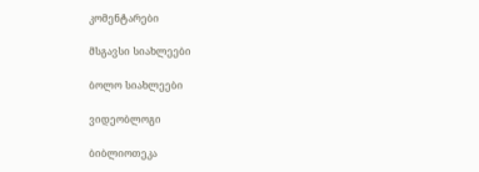კომენტარები

მსგავსი სიახლეები

ბოლო სიახლეები

ვიდეობლოგი

ბიბლიოთეკა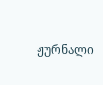ჟურნალი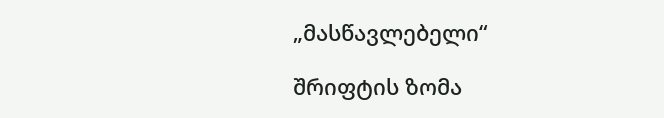„მასწავლებელი“

შრიფტის ზომა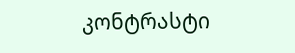კონტრასტი